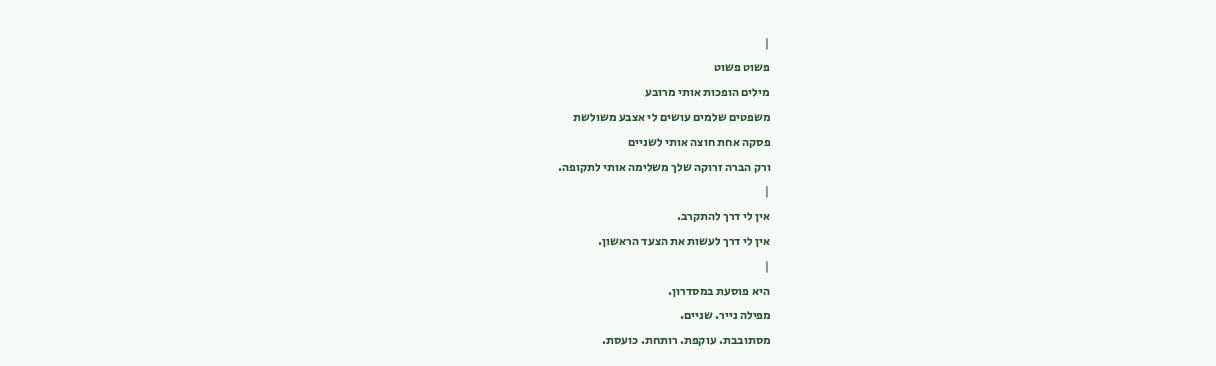|
פשוט פשוט
מילים הופכות אותי מרובע
משפטים שלמים עושים לי אצבע משולשת
פסקה אחת חוצה אותי לשניים
ורק הברה זרוקה שלך משלימה אותי לתקופה.
|
אין לי דרך להתקרב.
אין לי דרך לעשות את הצעד הראשון.
|
היא פוסעת במסדרון.
מפילה נייר. שניים.
מסתובבת. עוקפת. רותחת. כועסת.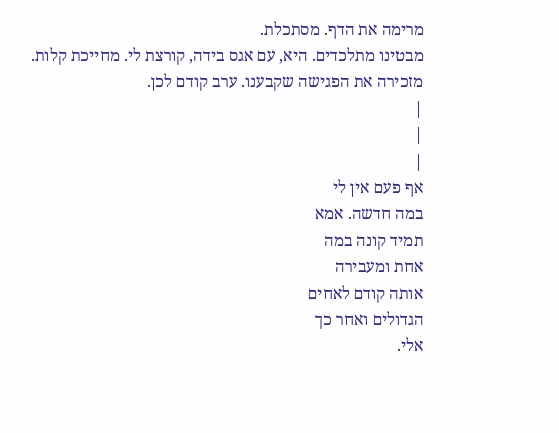מרימה את הדף. מסתכלת.
מבטינו מתלכדים. היא, עם אגס בידה, קורצת לי. מחייכת קלות.
מזכירה את הפגישה שקבענו. ערב קודם לכן.
|
|
|
אף פעם אין לי
במה חדשה. אמא
תמיד קונה במה
אחת ומעבירה
אותה קודם לאחים
הגדולים ואחר כך
אלי.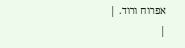אפרוח ורוד. |
|